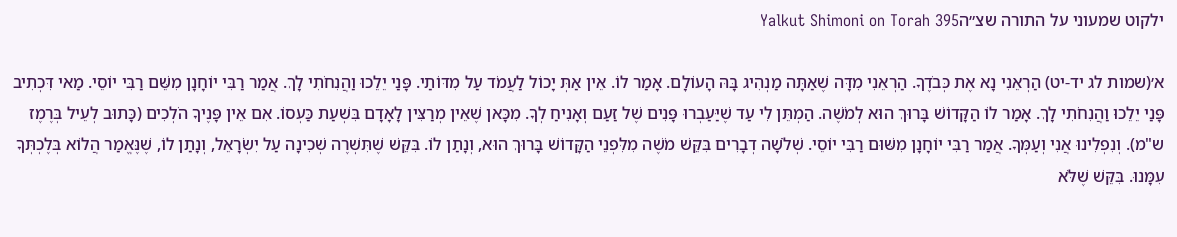ילקוט שמעוני על התורה שצ״הYalkut Shimoni on Torah 395

א׳(שמות לג יד-יט) הַרְאֵנִי נָא אֶת כְּבֹדֶךָ. הַרְאֵנִי מִדָּה שֶׁאַתָּה מַנְהִיג בָּהּ הָעוֹלָם. אָמַר לוֹ. אֵין אַתְּ יָכוֹל לַעֲמֹד עַל מִדּוֹתַי. פָּנַי יֵלֵכוּ וַהֲנִחֹתִי לָךְ. אֲמַר רַבִּי יוֹחָנָן מִשֵּׁם רַבִּי יוֹסֵי. מַאי דִּכְתִיב פָּנַי יֵלֵכוּ וַהֲנִחֹתִי לָךְ. אָמַר לוֹ הַקָּדוֹשׁ בָּרוּךְ הוּא לְמֹשֶׁה. הַמְתֵּן לִי עַד שֶׁיַּעַבְרוּ פָּנִים שֶׁל זַעַם וְאָנִיחַ לְךָ. מִכָּאן שֶׁאֵין מְרַצִּין לָאָדָם בִּשְׁעַת כַּעְסוֹ. אִם אֵין פָּנֶיךָ הֹלְכִים (כָּתוּב לְעֵיל בְּרֶמֶז ש"מ). וְנִפְלִינוּ אֲנִי וְעַמְּךָ. אֲמַר רַבִּי יוֹחָנָן מִשּׁוּם רַבִּי יוֹסֵי. שְׁלֹשָׁה דְבָרִים בִּקֵּשׁ מֹשֶׁה מִלִּפְנֵי הַקָּדוֹשׁ בָּרוּךְ הוּא, וְנָתַן לוֹ. בִּקֵּשׁ שֶׁתִּשְׁרֶה שְׁכִינָה עַל יִשְׂרָאֵל, וְנָתַן לוֹ, שֶׁנֶּאֱמַר הֲלוֹא בְּלֶכְתְּךָ עִמָּנוּ. בִּקֵּשׁ שֶׁלֹּא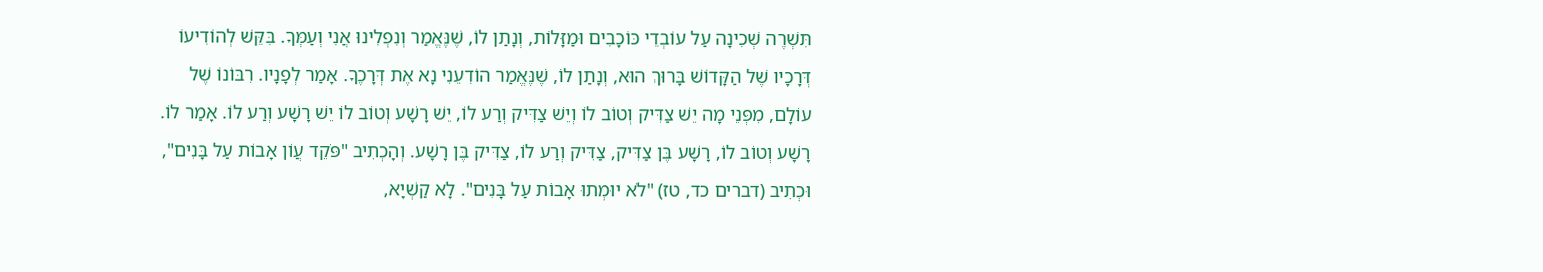תִּשְׁרֶה שְׁכִינָה עַל עוֹבְדֵי כּוֹכָבִים וּמַזָּלוֹת, וְנָתַן לוֹ, שֶׁנֶּאֱמַר וְנִפְלִינוּ אֲנִי וְעַמְּךָ. בִּקֵּשׁ לְהוֹדִיעוֹ דְּרָכָיו שֶׁל הַקָּדוֹשׁ בָּרוּךְ הוּא, וְנָתַן לוֹ, שֶׁנֶּאֱמַר הוֹדִעֵנִי נָא אֶת דְּרָכֶךָ. אָמַר לְפָנָיו. רִבּוֹנוֹ שֶׁל עוֹלָם, מִפְּנֵי מָה יֵשׁ צַדִּיק וְטוֹב לוֹ וְיֵשׁ צַדִּיק וְרַע לוֹ, יֵשׁ רָשָׁע וְטוֹב לוֹ יֵשׁ רָשָׁע וְרַע לוֹ. אָמַר לוֹ. רָשָׁע וְטוֹב לוֹ, רָשָׁע בֶּן צַדִּיק, צַדִּיק וְרַע לוֹ, צַדִּיק בֶּן רָשָׁע. וְהָכְתִיב "פֹּקֵד עֲוֹן אָבוֹת עַל בָּנִים", וּכְתִיב (דברים כד, טז) "לֹא יוּמְתוּ אָבוֹת עַל בָּנִים". לָא קַשְׁיָא,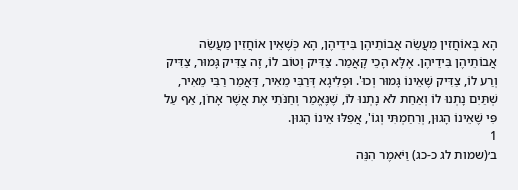הָא בְּאוֹחֲזִין מַעֲשֵׂה אֲבוֹתֵיהֶן בִּידֵיהֶן, הָא כְּשֶׁאֵין אוֹחֲזִין מַעֲשֵׂה אֲבוֹתֵיהֶן בִּידֵיהֶן. אֶלָּא הָכֵי קָאֲמַר. צַדִּיק וְטוֹב לוֹ, זֶה צַדִּיק גָּמוּר, צַדִּיק וְרַע לוֹ, צַדִּיק שֶׁאֵינוֹ גָּמוּר וְכוּ'. וּפְלִיגָא דְּרַבִּי מֵאִיר, דַּאֲמַר רַבִּי מֵאִיר, שְׁתַּיִם נָתְנוּ לוֹ וְאַחַת לֹא נָתְנוּ לוֹ, שֶׁנֶּאֱמַר וְחַנֹּתִי אֶת אֲשֶׁר אָחֹן, אַף עַל פִּי שֶׁאֵינוֹ הָגוּן, וְרִחַמְתִּי וְגוֹ', אֲפִלּוּ אֵינוֹ הָגוּן.
1
ב׳(שמות לג כ-כג) וַיֹּאמֶר הִנֵּה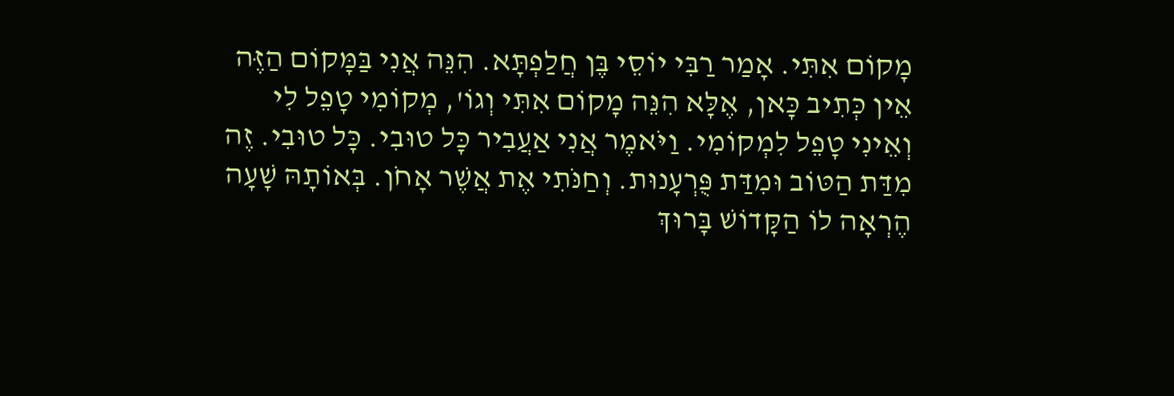מָקוֹם אִתִּי. אָמַר רַבִּי יוֹסֵי בֶּן חֲלַפְתָּא. הִנֵּה אֲנִי בַּמָּקוֹם הַזֶּה אֵין כְּתִיב כָּאן, אֶלָּא הִנֵּה מָקוֹם אִתִּי וְגוֹ', מְקוֹמִי טָפֵל לִי וְאֵינִי טָפֵל לִמְקוֹמִי. וַיֹּאמֶר אֲנִי אַעֲבִיר כָּל טוּבִי. כָּל טוּבִי. זֶה מִדַּת הַטּוֹב וּמִדַּת פֻּרְעָנוּת. וְחַנֹּתִי אֶת אֲשֶׁר אָחֹן. בְּאוֹתָהּ שָׁעָה הֶרְאָה לוֹ הַקָּדוֹשׁ בָּרוּךְ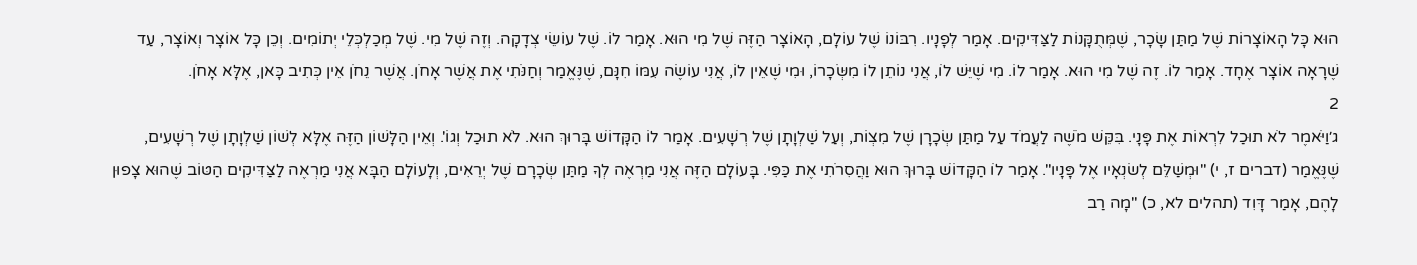הוּא כָּל הָאוֹצָרוֹת שֶׁל מַתַּן שָׂכָר, שֶׁמְּתֻקָּנוֹת לַצַּדִּיקִים. אָמַר לְפָנָיו. רִבּוֹנוֹ שֶׁל עוֹלָם, הָאוֹצָר הַזֶּה שֶׁל מִי הוּא. אָמַר לוֹ. שֶׁל עוֹשֵׂי צְדָקָה. וְזֶה שֶׁל מִי. שֶׁל מְכַלְכְּלֵי יְתוֹמִים. וְכֵן כָּל אוֹצָר וְאוֹצָר, עַד שֶׁרָאָה אוֹצָר אֶחָד. אָמַר לוֹ. זֶה שֶׁל מִי הוּא. אָמַר לוֹ. מִי שֶׁיֵּשׁ לוֹ, אֲנִי נוֹתֵן לוֹ מִשְּׂכָרוֹ, וּמִי שֶׁאֵין לוֹ, אֲנִי עוֹשֶׂה עִמּוֹ חִנָּם, שֶׁנֶּאֱמַר וְחַנֹּתִי אֶת אֲשֶׁר אָחֹן. אֲשֶׁר נֵחֹן אֵין כְּתִיב כָּאן, אֶלָּא אָחֹן.
2
ג׳וַיֹּאמֶר לֹא תוּכַל לִרְאוֹת אֶת פָּנָי. בִּקֵּשׁ מֹשֶׁה לַעֲמֹד עַל מַתַּן שְׂכָרָן שֶׁל מִצְוֹת, וְעַל שַׁלְוָתָן שֶׁל רְשָׁעִים. אָמַר לוֹ הַקָּדוֹשׁ בָּרוּךְ הוּא. לֹא תוּכַל וְגוֹ'. וְאֵין הַלָּשׁוֹן הַזֶּה אֶלָּא לְשׁוֹן שַׁלְוָתָן שֶׁל רְשָׁעִים, שֶׁנֶּאֱמַר (דברים ז, י) "וּמְשַׁלֵּם לְשׂנְאָיו אֶל פָּנָיו". אָמַר לוֹ הַקָּדוֹשׁ בָּרוּךְ הוּא וַהֲסִרֹתִי אֶת כַּפִּי. בָּעוֹלָם הַזֶּה אֲנִי מַרְאֶה לְךָ מַתַּן שְׂכָרָם שֶׁל יְרֵאִים, וְלָעוֹלָם הַבָּא אֲנִי מַרְאֶה לַצַּדִּיקִים הַטּוֹב שֶׁהוּא צָפוּן לָהֶם, אָמַר דָּוִד (תהלים לא, כ) "מָה רַב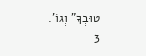טוּבְךָ" וְגוֹ'.
3